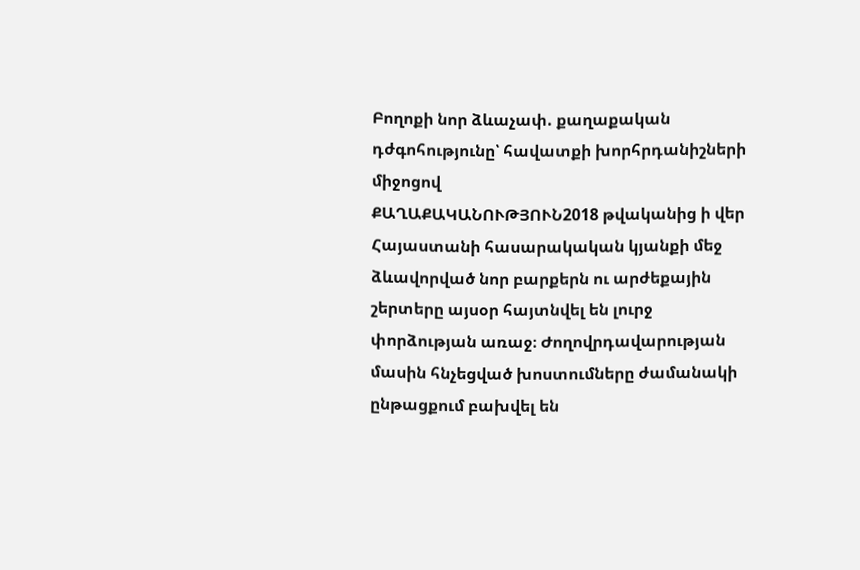Բողոքի նոր ձևաչափ. քաղաքական դժգոհությունը՝ հավատքի խորհրդանիշների միջոցով
ՔԱՂԱՔԱԿԱՆՈՒԹՅՈՒՆ2018 թվականից ի վեր Հայաստանի հասարակական կյանքի մեջ ձևավորված նոր բարքերն ու արժեքային շերտերը այսօր հայտնվել են լուրջ փորձության առաջ։ Ժողովրդավարության մասին հնչեցված խոստումները ժամանակի ընթացքում բախվել են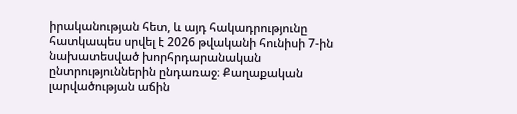իրականության հետ, և այդ հակադրությունը հատկապես սրվել է 2026 թվականի հունիսի 7-ին նախատեսված խորհրդարանական ընտրություններին ընդառաջ։ Քաղաքական լարվածության աճին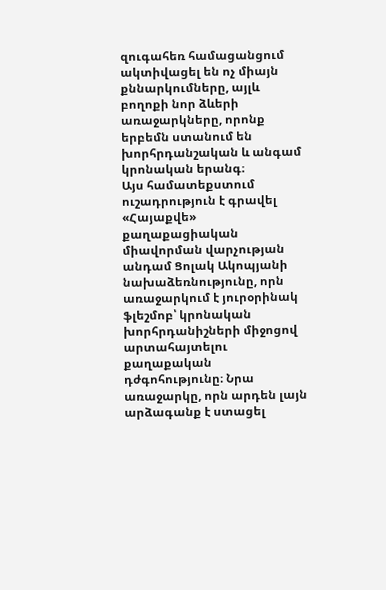զուգահեռ համացանցում ակտիվացել են ոչ միայն քննարկումները, այլև բողոքի նոր ձևերի առաջարկները, որոնք երբեմն ստանում են խորհրդանշական և անգամ կրոնական երանգ։
Այս համատեքստում ուշադրություն է գրավել «Հայաքվե» քաղաքացիական միավորման վարչության անդամ Ցոլակ Ակոպյանի նախաձեռնությունը, որն առաջարկում է յուրօրինակ ֆլեշմոբ՝ կրոնական խորհրդանիշների միջոցով արտահայտելու քաղաքական դժգոհությունը։ Նրա առաջարկը, որն արդեն լայն արձագանք է ստացել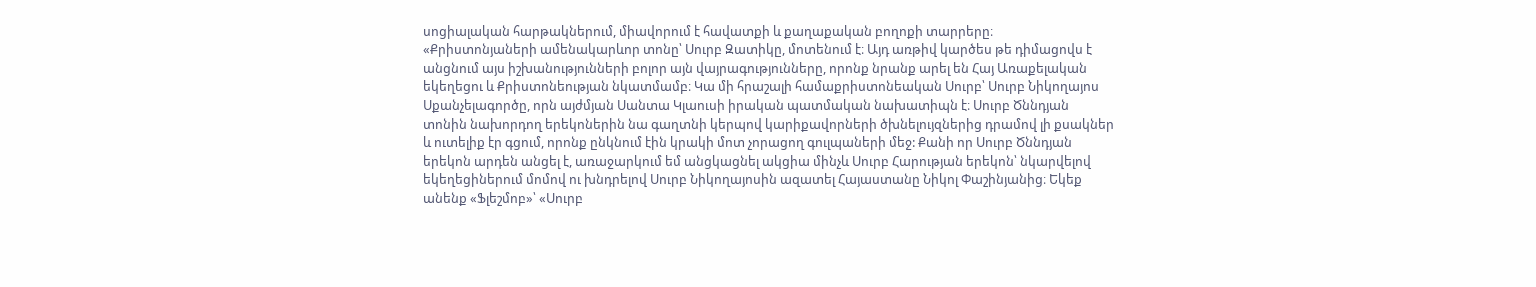սոցիալական հարթակներում, միավորում է հավատքի և քաղաքական բողոքի տարրերը։
«Քրիստոնյաների ամենակարևոր տոնը՝ Սուրբ Զատիկը, մոտենում է։ Այդ առթիվ կարծես թե դիմացովս է անցնում այս իշխանությունների բոլոր այն վայրագությունները, որոնք նրանք արել են Հայ Առաքելական եկեղեցու և Քրիստոնեության նկատմամբ։ Կա մի հրաշալի համաքրիստոնեական Սուրբ՝ Սուրբ Նիկողայոս Սքանչելագործը, որն այժմյան Սանտա Կլաուսի իրական պատմական նախատիպն է։ Սուրբ Ծննդյան տոնին նախորդող երեկոներին նա գաղտնի կերպով կարիքավորների ծխնելույզներից դրամով լի քսակներ և ուտելիք էր գցում, որոնք ընկնում էին կրակի մոտ չորացող գուլպաների մեջ: Քանի որ Սուրբ Ծննդյան երեկոն արդեն անցել է, առաջարկում եմ անցկացնել ակցիա մինչև Սուրբ Հարության երեկոն՝ նկարվելով եկեղեցիներում մոմով ու խնդրելով Սուրբ Նիկողայոսին ազատել Հայաստանը Նիկոլ Փաշինյանից։ Եկեք անենք «Ֆլեշմոբ»՝ «Սուրբ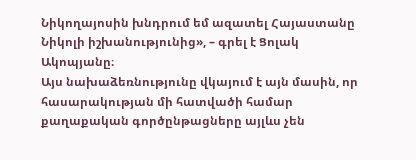Նիկողայոսին խնդրում եմ ազատել Հայաստանը Նիկոլի իշխանությունից», – գրել է Ցոլակ Ակոպյանը։
Այս նախաձեռնությունը վկայում է այն մասին, որ հասարակության մի հատվածի համար քաղաքական գործընթացները այլևս չեն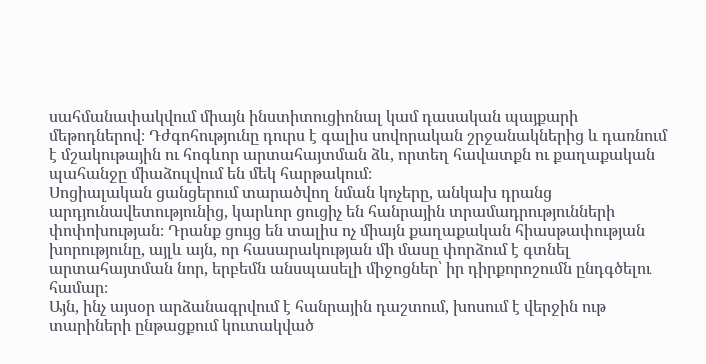սահմանափակվում միայն ինստիտուցիոնալ կամ դասական պայքարի մեթոդներով։ Դժգոհությունը դուրս է գալիս սովորական շրջանակներից և դառնում է մշակութային ու հոգևոր արտահայտման ձև, որտեղ հավատքն ու քաղաքական պահանջը միաձուլվում են մեկ հարթակում։
Սոցիալական ցանցերում տարածվող նման կոչերը, անկախ դրանց արդյունավետությունից, կարևոր ցուցիչ են հանրային տրամադրությունների փոփոխության։ Դրանք ցույց են տալիս ոչ միայն քաղաքական հիասթափության խորությունը, այլև այն, որ հասարակության մի մասը փորձում է գտնել արտահայտման նոր, երբեմն անսպասելի միջոցներ՝ իր դիրքորոշումն ընդգծելու համար։
Այն, ինչ այսօր արձանագրվում է հանրային դաշտում, խոսում է վերջին ութ տարիների ընթացքում կուտակված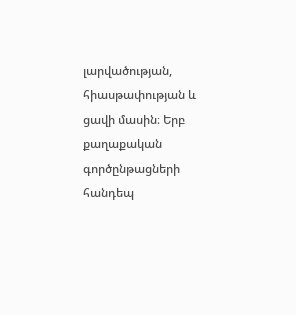լարվածության, հիասթափության և ցավի մասին։ Երբ քաղաքական գործընթացների հանդեպ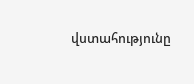վստահությունը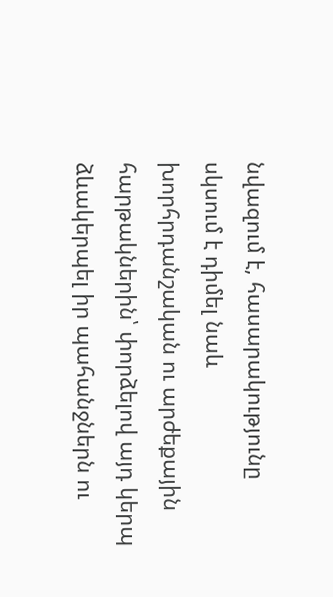նվազում է, հասարակությունը սկսում է դիմել նաև խորհրդանշական ու արժեքային հարթակներին՝ փորձելով այդ կերպ ձևակերպել իր պահանջներն ու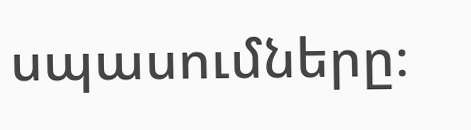սպասումները։